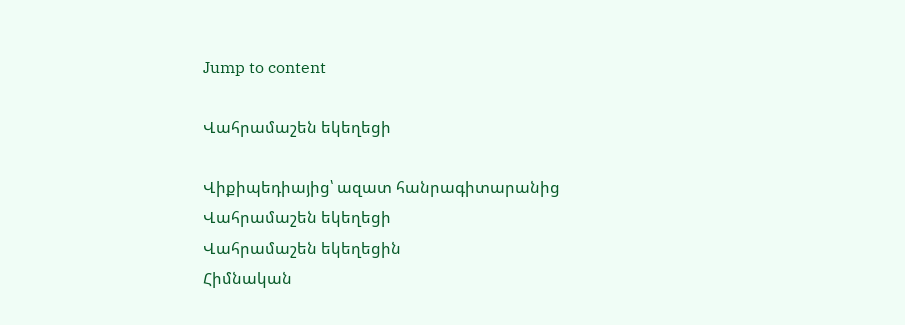Jump to content

Վահրամաշեն եկեղեցի

Վիքիպեդիայից՝ ազատ հանրագիտարանից
Վահրամաշեն եկեղեցի
Վահրամաշեն եկեղեցին
Հիմնական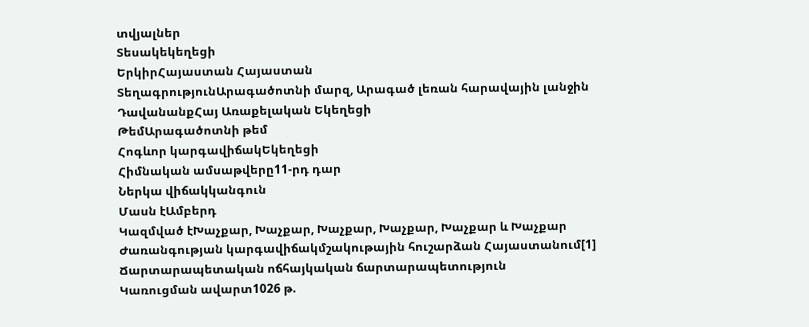տվյալներ
Տեսակեկեղեցի
ԵրկիրՀայաստան Հայաստան
ՏեղագրությունԱրագածոտնի մարզ, Արագած լեռան հարավային լանջին
ԴավանանքՀայ Առաքելական Եկեղեցի
ԹեմԱրագածոտնի թեմ
Հոգևոր կարգավիճակԵկեղեցի
Հիմնական ամսաթվերը11-րդ դար
Ներկա վիճակկանգուն
Մասն էԱմբերդ
Կազմված էԽաչքար, Խաչքար, Խաչքար, Խաչքար, Խաչքար և Խաչքար
Ժառանգության կարգավիճակմշակութային հուշարձան Հայաստանում[1]
Ճարտարապետական ոճհայկական ճարտարապետություն
Կառուցման ավարտ1026 թ.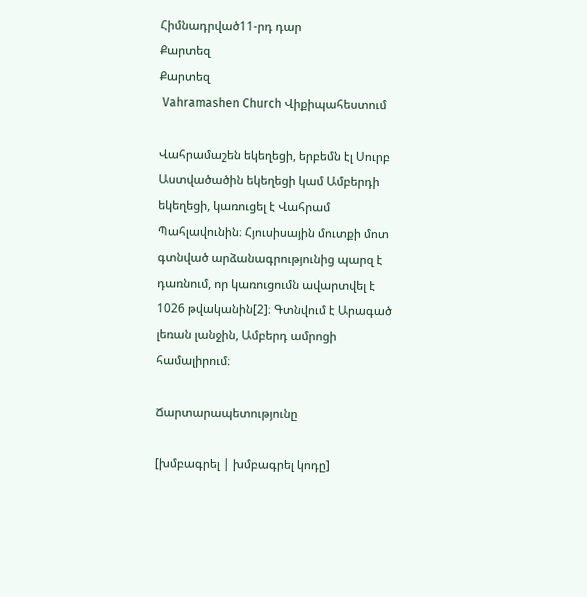Հիմնադրված11-րդ դար
Քարտեզ
Քարտեզ
 Vahramashen Church Վիքիպահեստում

Վահրամաշեն եկեղեցի, երբեմն էլ Սուրբ Աստվածածին եկեղեցի կամ Ամբերդի եկեղեցի, կառուցել է Վահրամ Պահլավունին։ Հյուսիսային մուտքի մոտ գտնված արձանագրությունից պարզ է դառնում, որ կառուցումն ավարտվել է 1026 թվականին[2]։ Գտնվում է Արագած լեռան լանջին, Ամբերդ ամրոցի համալիրում։

Ճարտարապետությունը

[խմբագրել | խմբագրել կոդը]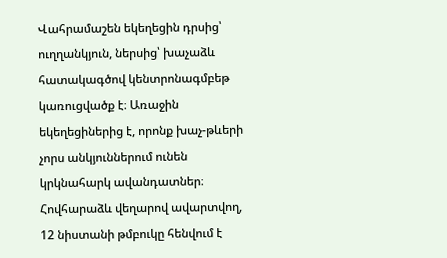Վահրամաշեն եկեղեցին դրսից՝ ուղղանկյուն, ներսից՝ խաչաձև հատակագծով կենտրոնագմբեթ կառուցվածք է։ Առաջին եկեղեցիներից է, որոնք խաչ-թևերի չորս անկյուններում ունեն կրկնահարկ ավանդատներ։ Հովհարաձև վեղարով ավարտվող, 12 նիստանի թմբուկը հենվում է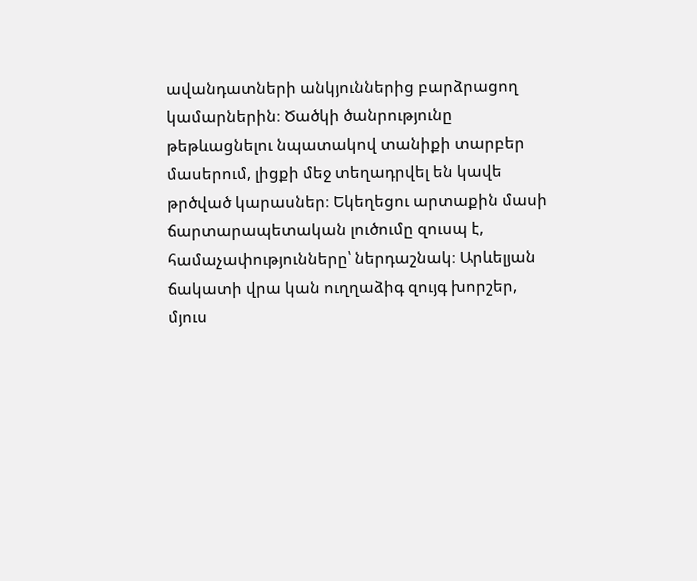ավանդատների անկյուններից բարձրացող կամարներին։ Ծածկի ծանրությունը թեթևացնելու նպատակով տանիքի տարբեր մասերում, լիցքի մեջ տեղադրվել են կավե թրծված կարասներ։ Եկեղեցու արտաքին մասի ճարտարապետական լուծումը զուսպ է, համաչափությունները՝ ներդաշնակ։ Արևելյան ճակատի վրա կան ուղղաձիգ զույգ խորշեր, մյուս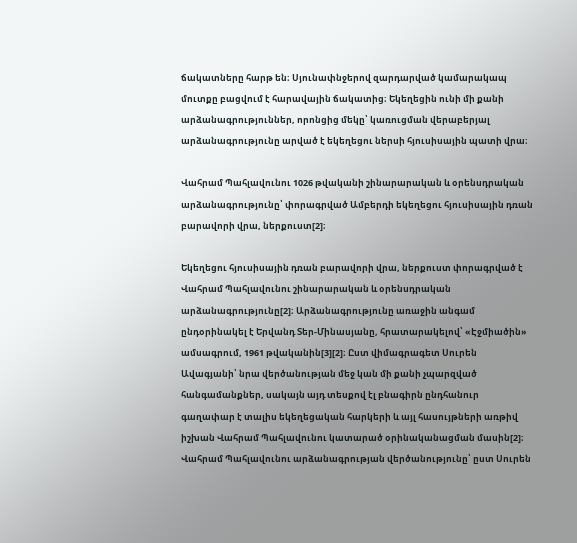ճակատները հարթ են։ Սյունափնջերով զարդարված կամարակապ մուտքը բացվում է հարավային ճակատից։ Եկեղեցին ունի մի քանի արձանագրություններ, որոնցից մեկը՝ կառուցման վերաբերյալ արձանագրությունը արված է եկեղեցու ներսի հյուսիսային պատի վրա։

Վահրամ Պահլավունու 1026 թվականի շինարարական և օրենսդրական արձանագրությունը՝ փորագրված Ամբերդի եկեղեցու հյուսիսային դռան բարավորի վրա, ներքուստ[2]։

Եկեղեցու հյուսիսային դռան բարավորի վրա, ներքուստ փորագրված է Վահրամ Պահլավունու շինարարական և օրենսդրական արձանագրությունը[2]։ Արձանագրությունը առաջին անգամ ընդօրինակել է Երվանդ Տեր-Մինասյանը, հրատարակելով՝ «Էջմիածին» ամսագրում, 1961 թվականին[3][2]։ Ըստ վիմագրագետ Սուրեն Ավագյանի՝ նրա վերծանության մեջ կան մի քանի չպարզված հանգամանքներ, սակայն այդ տեսքով էլ բնագիրն ընդհանուր գաղափար է տալիս եկեղեցական հարկերի և այլ հասույթների առթիվ իշխան Վահրամ Պահլավունու կատարած օրինականացման մասին[2]։ Վահրամ Պահլավունու արձանագրության վերծանությունը՝ ըստ Սուրեն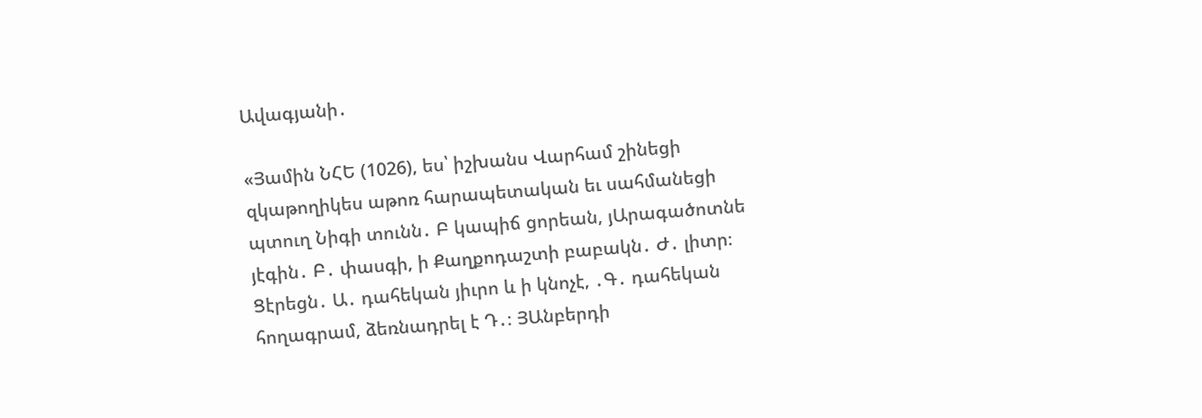Ավագյանի․

«Յամին ՆՀԵ (1026), ես՝ իշխանս Վարհամ շինեցի զկաթողիկես աթոռ հարապետական եւ սահմանեցի պտուղ Նիգի տունն․ Բ կապիճ ցորեան, յԱրագածոտնե յէգին․ Բ․ փասգի, ի Քաղքոդաշտի բաբակն․ Ժ․ լիտր։ Ցէրեցն․ Ա․ դահեկան յիւրո և ի կնոչէ, ․Գ․ դահեկան հողագրամ, ձեռնադրել է Դ․։ ՅԱնբերդի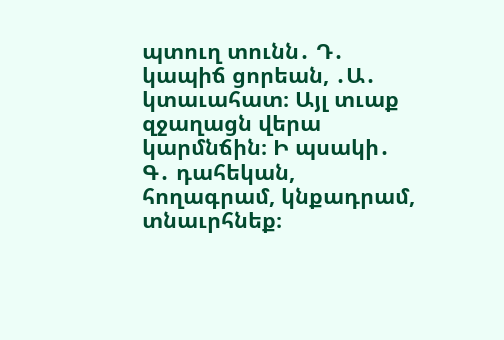պտուղ տունն․ Դ․ կապիճ ցորեան, ․Ա․ կտաւահատ։ Այլ տւաք զջաղացն վերա կարմնճին։ Ի պսակի․ Գ․ դահեկան, հողագրամ, կնքադրամ, տնաւրհնեք։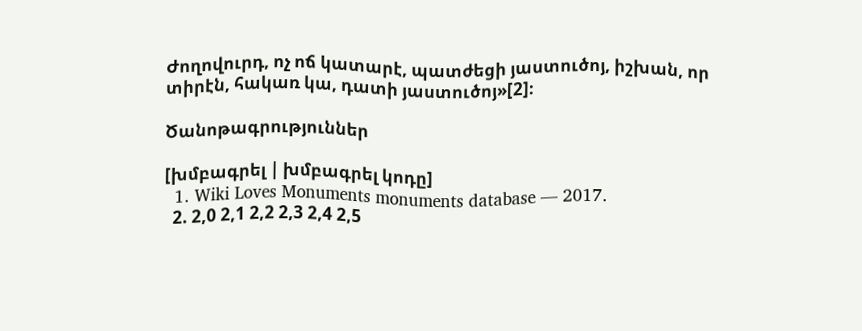Ժողովուրդ, ոչ ոճ կատարէ, պատժեցի յաստուծոյ, իշխան, որ տիրէն, հակառ կա, դատի յաստուծոյ»[2]։

Ծանոթագրություններ

[խմբագրել | խմբագրել կոդը]
  1. Wiki Loves Monuments monuments database — 2017.
  2. 2,0 2,1 2,2 2,3 2,4 2,5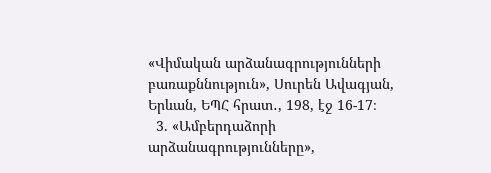«Վիմական արձանագրությունների բառաքննություն», Սուրեն Ավագյան, Երևան, ԵՊՀ հրատ․, 198, էջ 16-17։
  3. «Ամբերդաձորի արձանագրությունները»,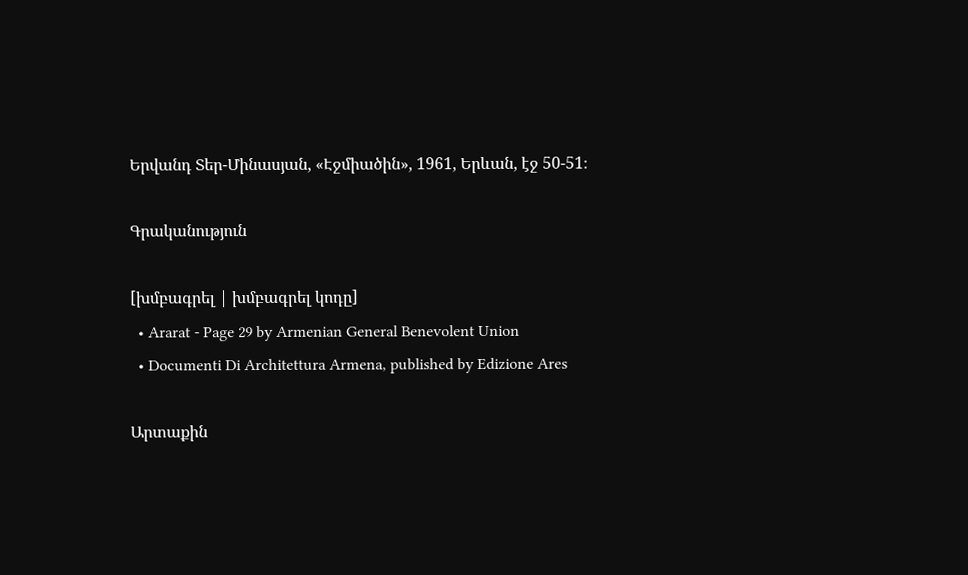Երվանդ Տեր-Մինասյան, «Էջմիածին», 1961, Երևան, էջ 50-51։

Գրականություն

[խմբագրել | խմբագրել կոդը]
  • Ararat - Page 29 by Armenian General Benevolent Union
  • Documenti Di Architettura Armena, published by Edizione Ares

Արտաքին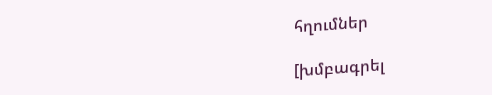հղումներ

[խմբագրել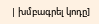| խմբագրել կոդը]